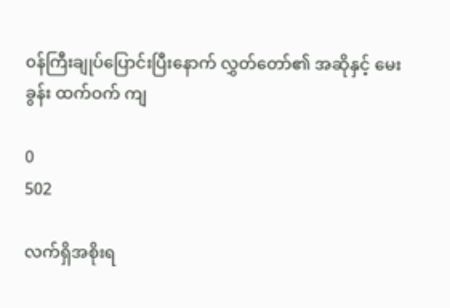၀န်ကြီးချုပ်ပြောင်းပြီးနောက် လွှတ်တော်၏ အဆိုနှင့် မေးခွန်း ထက်ဝက် ကျ

0
502

လက်ရှိအစိုးရ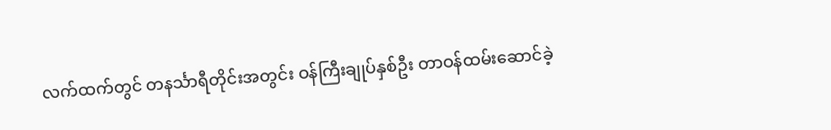လက်ထက်တွင် တနင်္သာရီတိုင်းအတွင်း ဝန်ကြီးချုပ်နှစ်ဦး တာဝန်ထမ်းဆောင်ခဲ့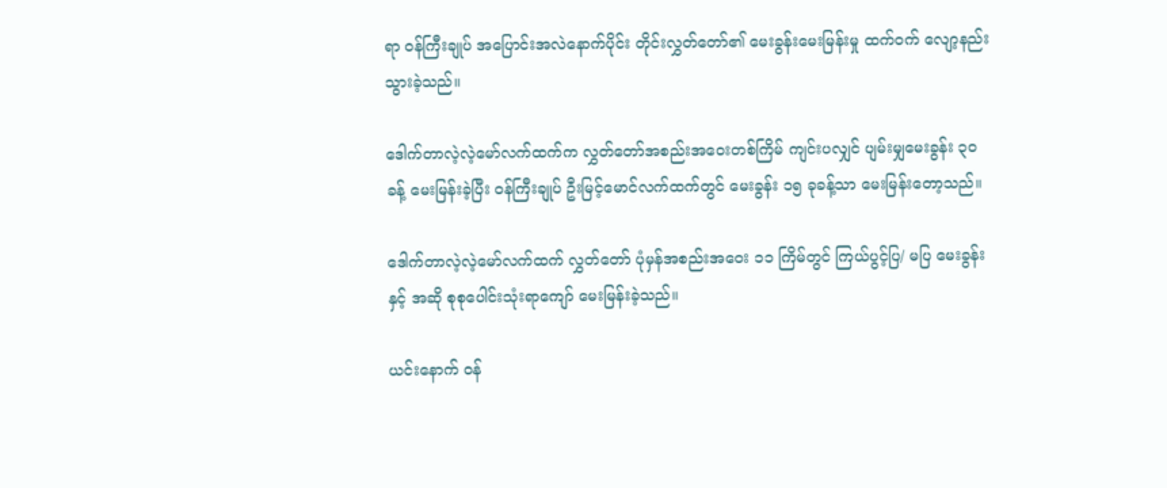ရာ ဝန်ကြီးချုပ် အပြောင်းအလဲနောက်ပိုင်း တိုင်းလွှတ်တော်၏ မေးခွန်းမေးမြန်းမှု ထက်ဝက် လျော့နည်းသွားခဲ့သည်။

ဒေါက်တာလဲ့လဲ့မော်လက်ထက်က လွှတ်တော်အစည်းအဝေးတစ်ကြိမ် ကျင်းပလျှင် ပျမ်းမျှမေးခွန်း ၃၀ ခန့် မေးမြန်းခဲ့ပြီး ဝန်ကြီးချုပ် ဦးမြင့်မောင်လက်ထက်တွင် မေးခွန်း ၁၅ ခုခန့်သာ မေးမြန်းတော့သည်။

ဒေါက်တာလဲ့လဲ့မော်လက်ထက် လွှတ်တော် ပုံမှန်အစည်းအဝေး ၁၁ ကြိမ်တွင် ကြယ်ပွင့်ပြ/ မပြ မေးခွန်းနှင့် အဆို စုစုပေါင်းသုံးရာကျော် မေးမြန်းခဲ့သည်။

ယင်းနောက် ဝန်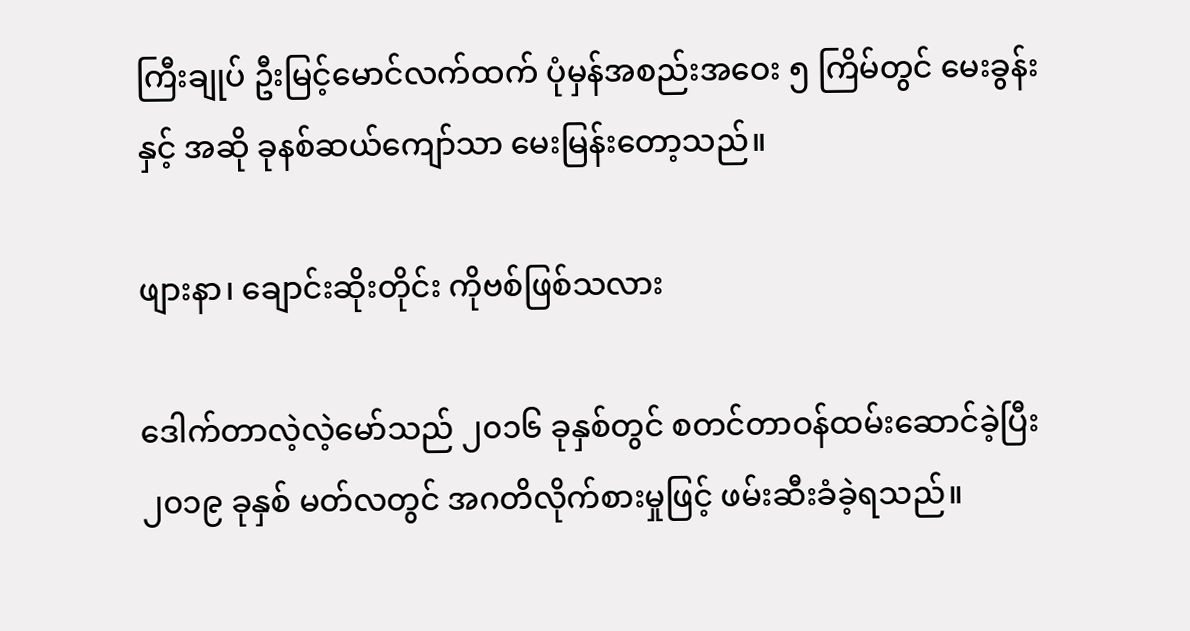ကြီးချုပ် ဦးမြင့်မောင်လက်ထက် ပုံမှန်အစည်းအဝေး ၅ ကြိမ်တွင် မေးခွန်းနှင့် အဆို ခုနစ်ဆယ်ကျော်သာ မေးမြန်းတော့သည်။

ဖျားနာ၊ ချောင်းဆိုးတိုင်း ကိုဗစ်ဖြစ်သလား

ဒေါက်တာလဲ့လဲ့မော်သည် ၂၀၁၆ ခုနှစ်တွင် စတင်တာဝန်ထမ်းဆောင်ခဲ့ပြီး ၂၀၁၉ ခုနှစ် မတ်လတွင် အဂတိလိုက်စားမှုဖြင့် ဖမ်းဆီးခံခဲ့ရသည်။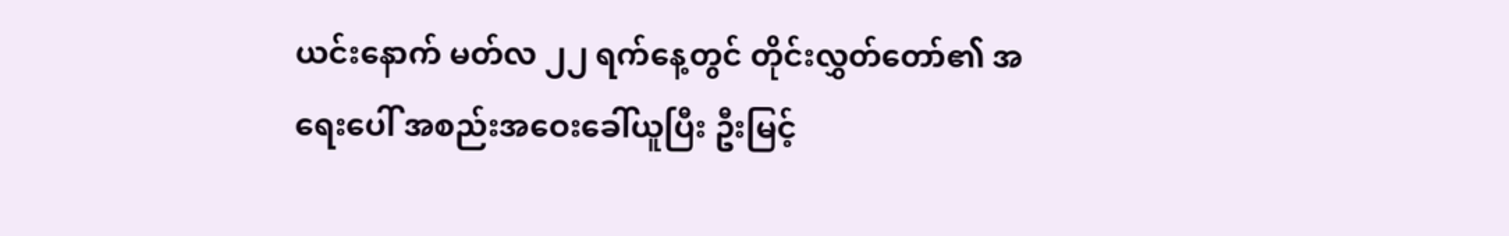ယင်းနောက် မတ်လ ၂၂ ရက်နေ့တွင် တိုင်းလွှတ်တော်၏ အရေးပေါ် အစည်းအဝေးခေါ်ယူပြီး ဦးမြင့်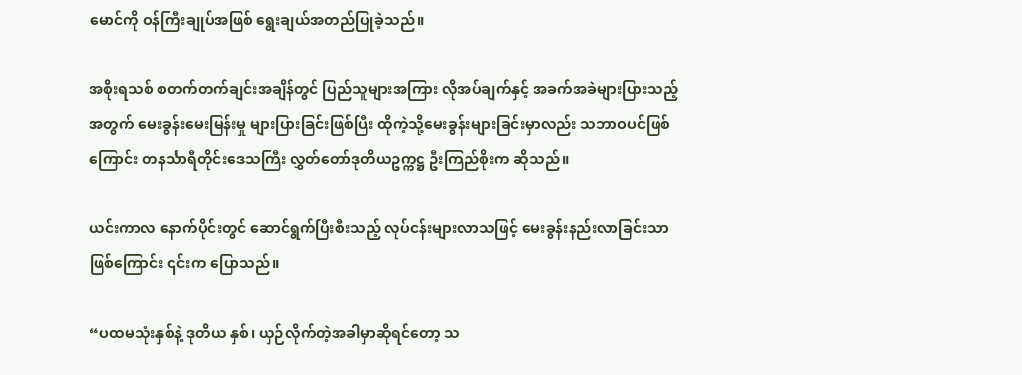မောင်ကို ဝန်ကြီးချုပ်အဖြစ် ရွေးချယ်အတည်ပြုခဲ့သည်။

အစိုးရသစ် စတက်တက်ချင်းအချိန်တွင် ပြည်သူများအကြား လိုအပ်ချက်နှင့် အခက်အခဲများပြားသည့်အတွက် မေးခွန်းမေးမြန်းမှု များပြားခြင်းဖြစ်ပြီး ထိုကဲ့သို့မေးခွန်းများခြင်းမှာလည်း သဘာဝပင်ဖြစ်ကြောင်း တနင်္သာရီတိုင်းဒေသကြီး လွှတ်တော်ဒုတိယဥက္ကဋ္ဌ ဦးကြည်စိုးက ဆိုသည်။

ယင်းကာလ နောက်ပိုင်းတွင် ဆောင်ရွက်ပြီးစီးသည့် လုပ်ငန်းများလာသဖြင့် မေးခွန်းနည်းလာခြင်းသာဖြစ်ကြောင်း ၎င်းက ပြောသည်။

“ပထမသုံးနှစ်နဲ့ ဒုတိယ နှစ်၊ ယှဉ်လိုက်တဲ့အခါမှာဆိုရင်တော့ သ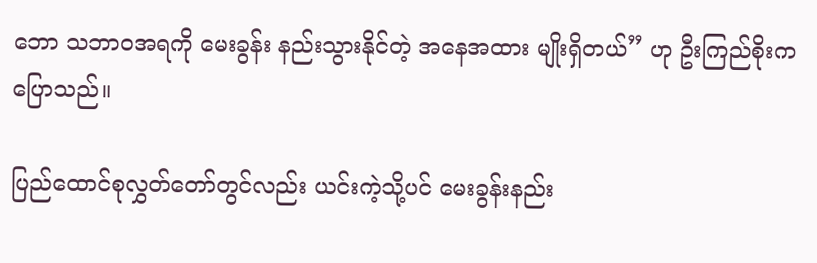ဘော သဘာဝအရကို မေးခွန်း နည်းသွားနိုင်တဲ့ အနေအထား မျိုးရှိတယ်” ဟု ဦးကြည်စိုးက ပြောသည်။

ပြည်ထောင်စုလွှတ်တော်တွင်လည်း ယင်းကဲ့သို့ပင် မေးခွန်းနည်း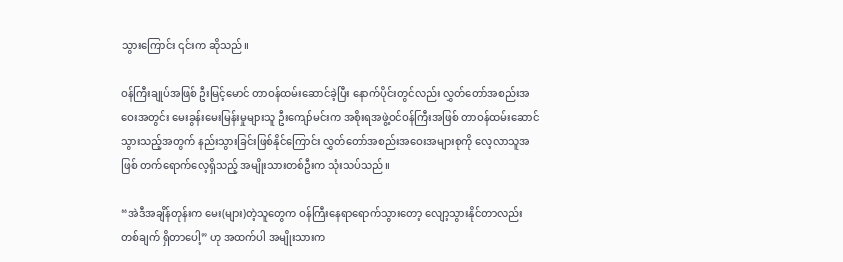သွားကြောင်း ၎င်းက ဆိုသည်။

ဝန်ကြီးချုပ်အဖြစ် ဦးမြင့်မောင် တာဝန်ထမ်းဆောင်ခဲ့ပြီး နောက်ပိုင်းတွင်လည်း လွှတ်တော်အစည်းအဝေးအတွင်း မေးခွန်းမေးမြန်းမှုများသူ ဦးကျော်မင်းက အစိုးရအဖွဲ့ဝင်ဝန်ကြီးအဖြစ် တာဝန်ထမ်းဆောင်သွားသည့်အတွက် နည်းသွားခြင်းဖြစ်နိုင်ကြောင်း လွှတ်တော်အစည်းအဝေးအများစုကို လေ့လာသူအဖြစ် တက်ရောက်လေ့ရှိသည့် အမျိုးသားတစ်ဦးက သုံးသပ်သည်။

“အဲဒီအချိန်တုန်းက မေး(များ)တဲ့သူတွေက ဝန်ကြီးနေရာရောက်သွားတော့ လျော့သွားနိုင်တာလည်း တစ်ချက် ရှိတာပေါ့” ဟု အထက်ပါ အမျိုးသားက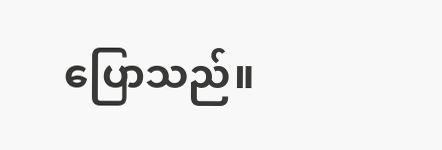ပြောသည်။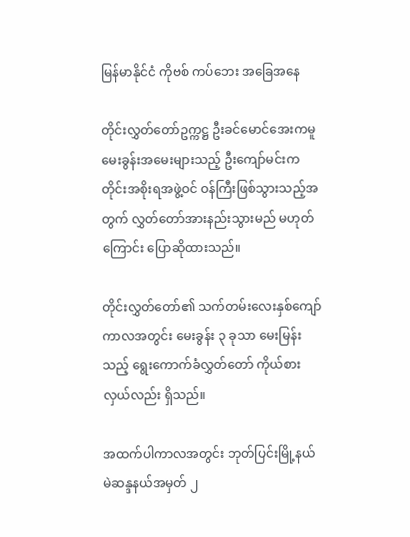မြန်မာနိုင်ငံ ကိုဗစ် ကပ်ဘေး အခြေအနေ

တိုင်းလွှတ်တော်ဥက္ကဋ္ဌ ဦးခင်မောင်အေးကမူ မေးခွန်းအမေးများသည့် ဦးကျော်မင်းက တိုင်းအစိုးရအဖွဲ့ဝင် ဝန်ကြီးဖြစ်သွားသည့်အတွက် လွှတ်တော်အားနည်းသွားမည် မဟုတ်ကြောင်း ပြောဆိုထားသည်။

တိုင်းလွှတ်တော်၏ သက်တမ်းလေးနှစ်ကျော်ကာလအတွင်း မေးခွန်း ၃ ခုသာ မေးမြန်းသည့် ရွေးကောက်ခံလွှတ်တော် ကိုယ်စားလှယ်လည်း ရှိသည်။

အထက်ပါကာလအတွင်း ဘုတ်ပြင်းမြို့နယ် မဲဆန္ဒနယ်အမှတ် ၂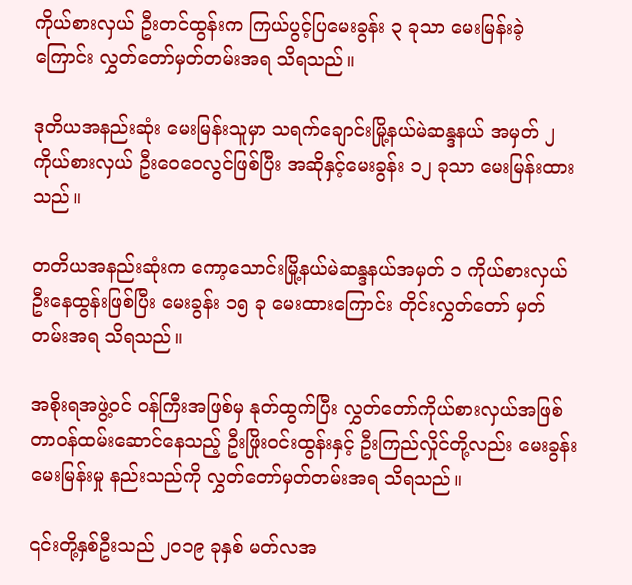ကိုယ်စားလှယ် ဦးတင်ထွန်းက ကြယ်ပွင့်ပြမေးခွန်း ၃ ခုသာ မေးမြန်းခဲ့ကြောင်း လွှတ်တော်မှတ်တမ်းအရ သိရသည်။

ဒုတိယအနည်းဆုံး မေးမြန်းသူမှာ သရက်ချောင်းမြို့နယ်မဲဆန္ဒနယ် အမှတ် ၂ ကိုယ်စားလှယ် ဦးဝေဝေလွင်ဖြစ်ပြီး အဆိုနှင့်မေးခွန်း ၁၂ ခုသာ မေးမြန်းထားသည်။

တတိယအနည်းဆုံးက ကော့သောင်းမြို့နယ်မဲဆန္ဒနယ်အမှတ် ၁ ကိုယ်စားလှယ် ဦးနေထွန်းဖြစ်ပြီး မေးခွန်း ၁၅ ခု မေးထားကြောင်း တိုင်းလွှတ်တော် မှတ်တမ်းအရ သိရသည်။

အစိုးရအဖွဲ့ဝင် ဝန်ကြီးအဖြစ်မှ နုတ်ထွက်ပြီး လွှတ်တော်ကိုယ်စားလှယ်အဖြစ် တာဝန်ထမ်းဆောင်နေသည့် ဦးဖြိုးဝင်းထွန်းနှင့် ဦးကြည်လှိုင်တို့လည်း မေးခွန်းမေးမြန်းမှု နည်းသည်ကို လွှတ်တော်မှတ်တမ်းအရ သိရသည်။

၎င်းတို့နှစ်ဦးသည် ၂၀၁၉ ခုနှစ် မတ်လအ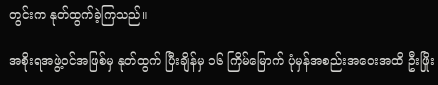တွင်းက နုတ်ထွက်ခဲ့ကြသည်။

အစိုးရအဖွဲ့ဝင်အဖြစ်မှ နုတ်ထွက် ပြီးချိန်မှ ၁၆ ကြိမ်မြောက် ပုံမှန်အစည်းအဝေးအထိ ဦးဖြိုး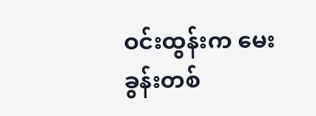ဝင်းထွန်းက မေးခွန်းတစ်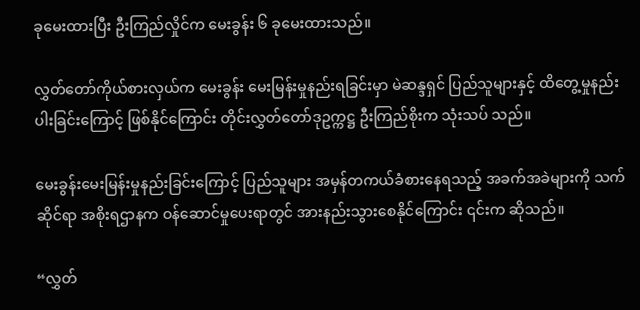ခုမေးထားပြီး ဦးကြည်လှိုင်က မေးခွန်း ၆ ခုမေးထားသည်။

လွှတ်တော်ကိုယ်စားလှယ်က မေးခွန်း မေးမြန်းမှုနည်းရခြင်းမှာ မဲဆန္ဒရှင် ပြည်သူများနှင့် ထိတွေ့မှုနည်းပါးခြင်းကြောင့် ဖြစ်နိုင်ကြောင်း တိုင်းလွှတ်တော်ဒုဥက္ကဋ္ဌ ဦးကြည်စိုးက သုံးသပ် သည်။

မေးခွန်းမေးမြန်းမှုနည်းခြင်းကြောင့် ပြည်သူများ အမှန်တကယ်ခံစားနေရသည့် အခက်အခဲများကို သက်ဆိုင်ရာ အစိုးရဌာနက ဝန်ဆောင်မှုပေးရာတွင် အားနည်းသွားစေနိုင်ကြောင်း ၎င်းက ဆိုသည်။

“လွှတ်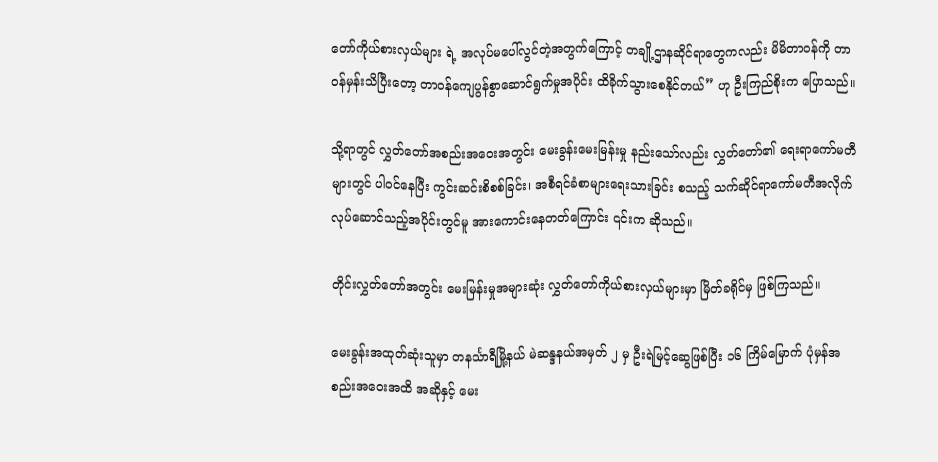တော်ကိုယ်စားလှယ်များ ရဲ့ အလုပ်မပေါ်လွင်တဲ့အတွက်ကြောင့် တချို့ဌာနဆိုင်ရာတွေကလည်း မိမိတာဝန်ကို တာဝန်မှန်းသိပြီးတော့ တာဝန်ကျေပွန်စွာဆောင်ရွက်မှုအပိုင်း ထိခိုက်သွားစေနိုင်တယ်” ဟု ဦးကြည်စိုးက ပြောသည်။

သို့ရာတွင် လွှတ်တော်အစည်းအဝေးအတွင်း မေးခွန်းမေးမြန်းမှု နည်းသော်လည်း လွှတ်တော်၏ ရေးရာကော်မတီများတွင် ပါဝင်နေပြီး ကွင်းဆင်းစိစစ်ခြင်း၊ အစီရင်ခံစာများရေးသားခြင်း စသည့် သက်ဆိုင်ရာကော်မတီအလိုက် လုပ်ဆောင်သည့်အပိုင်းတွင်မူ အားကောင်းနေတတ်ကြောင်း ၎င်းက ဆိုသည်။

တိုင်းလွှတ်တော်အတွင်း မေးမြန်းမှုအများဆုံး လွှတ်တော်ကိုယ်စားလှယ်များမှာ မြိတ်ခရိုင်မှ ဖြစ်ကြသည်။

မေးခွန်းအထုတ်ဆုံးသူမှာ တနင်္သာရီမြို့နယ် မဲဆန္ဒနယ်အမှတ် ၂ မှ ဦးရဲမြင့်ဆွေဖြစ်ပြီး ၁၆ ကြိမ်မြောက် ပုံမှန်အစည်းအဝေးအထိ အဆိုနှင့် မေး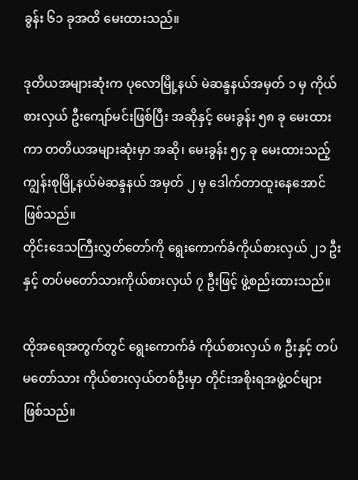ခွန်း ၆၁ ခုအထိ မေးထားသည်။

ဒုတိယအများဆုံးက ပုလောမြို့နယ် မဲဆန္ဒနယ်အမှတ် ၁ မှ ကိုယ်စားလှယ် ဦးကျော်မင်းဖြစ်ပြီး အဆိုနှင့် မေးခွန်း ၅၈ ခု မေးထားကာ တတိယအများဆုံးမှာ အဆို၊ မေးခွန်း ၅၄ ခု မေးထားသည့် ကျွန်းစုမြို့နယ်မဲဆန္ဒနယ် အမှတ် ၂ မှ ဒေါက်တာထူးနေအောင် ဖြစ်သည်။
တိုင်းဒေသကြီးလွှတ်တော်ကို ရွေးကောက်ခံကိုယ်စားလှယ် ၂၁ ဦးနှင့် တပ်မတော်သားကိုယ်စားလှယ် ၇ ဦးဖြင့် ဖွဲ့စည်းထားသည်။

ထိုအရေအတွက်တွင် ရွေးကောက်ခံ ကိုယ်စားလှယ် ၈ ဦးနှင့် တပ်မတော်သား ကိုယ်စားလှယ်တစ်ဦးမှာ တိုင်းအစိုးရအဖွဲ့ဝင်များ ဖြစ်သည်။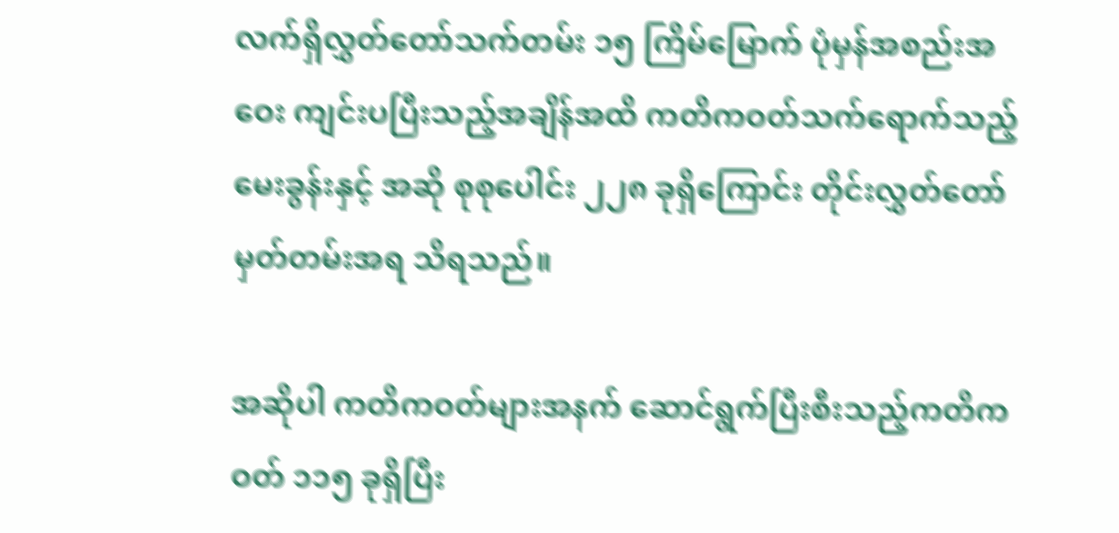လက်ရှိလွှတ်တော်သက်တမ်း ၁၅ ကြိမ်မြောက် ပုံမှန်အစည်းအဝေး ကျင်းပပြီးသည့်အချိန်အထိ ကတိကဝတ်သက်ရောက်သည့် မေးခွန်းနှင့် အဆို စုစုပေါင်း ၂၂၈ ခုရှိကြောင်း တိုင်းလွှတ်တော် မှတ်တမ်းအရ သိရသည်။

အဆိုပါ ကတိကဝတ်များအနက် ဆောင်ရွက်ပြီးစီးသည့်ကတိကဝတ် ၁၁၅ ခုရှိပြီး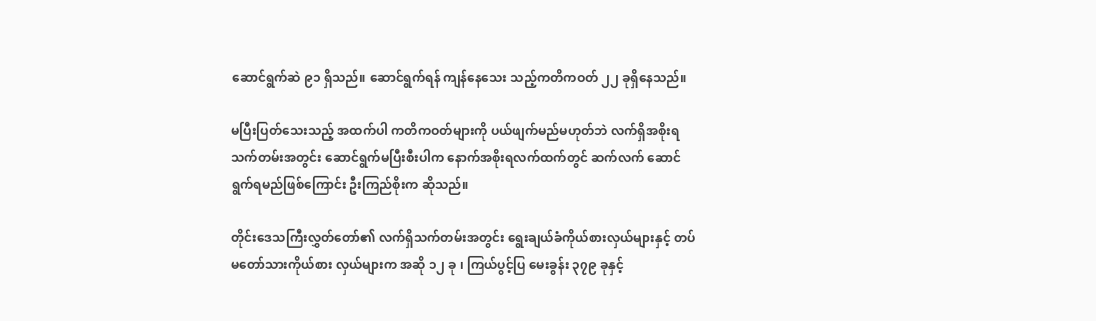ဆောင်ရွက်ဆဲ ၉၁ ရှိသည်။ ဆောင်ရွက်ရန် ကျန်နေသေး သည့်ကတိကဝတ် ၂၂ ခုရှိနေသည်။

မပြီးပြတ်သေးသည့် အထက်ပါ ကတိကဝတ်များကို ပယ်ဖျက်မည်မဟုတ်ဘဲ လက်ရှိအစိုးရသက်တမ်းအတွင်း ဆောင်ရွက်မပြီးစီးပါက နောက်အစိုးရလက်ထက်တွင် ဆက်လက် ဆောင်ရွက်ရမည်ဖြစ်ကြောင်း ဦးကြည်စိုးက ဆိုသည်။

တိုင်းဒေသကြီးလွှတ်တော်၏ လက်ရှိသက်တမ်းအတွင်း ရွေးချယ်ခံကိုယ်စားလှယ်များနှင့် တပ်မတော်သားကိုယ်စား လှယ်များက အဆို ၁၂ ခု ၊ ကြယ်ပွင့်ပြ မေးခွန်း ၃၇၉ ခုနှင့်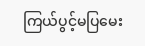ကြယ်ပွင့်မပြမေး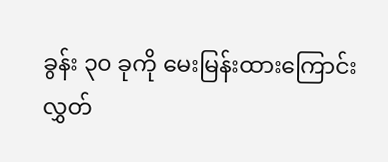ခွန်း ၃၀ ခုကို မေးမြန်းထားကြောင်း လွှတ်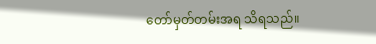တော်မှတ်တမ်းအရ သိရသည်။